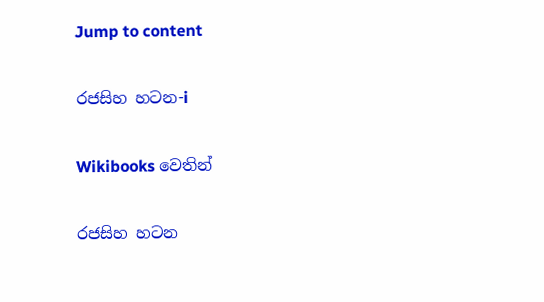Jump to content

රජසිහ හටන-i

Wikibooks වෙතින්

රජසිහ හටන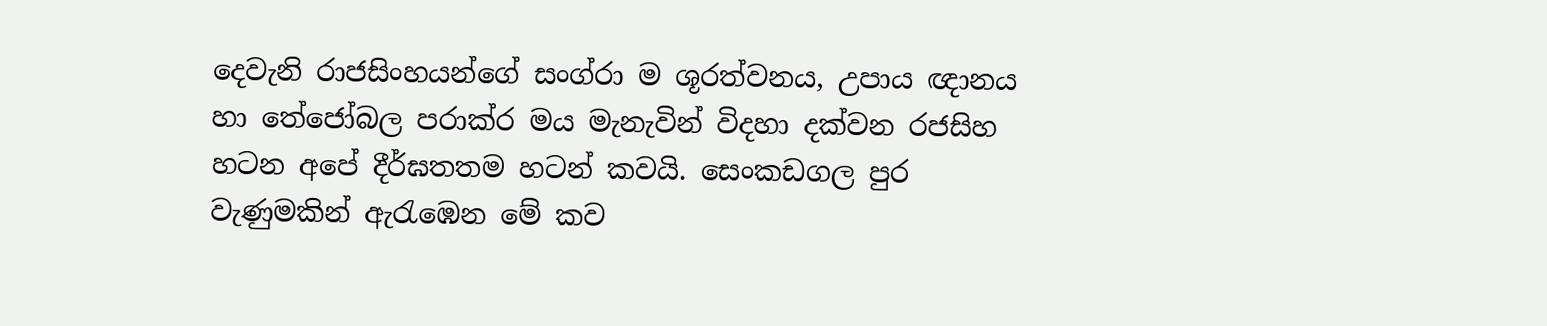දෙවැනි රාජසිංහයන්ගේ සංග්රා ම ශූරත්වනය, උපාය ඥානය හා තේජෝබල පරාක්ර මය මැනැවින් විදහා දක්වන රජසිහ හටන අපේ දීර්ඝතතම හටන් කවයි. සෙංකඩගල පුර වැණුමකින් ඇරැඹෙන මේ කව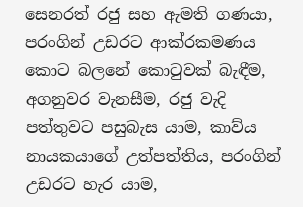සෙනරත් රජු සහ ඇමති ගණයා, පරංගින් උඩරට ආක්රකමණය කොට බලනේ කොටුවක් බැඳීම, අගනුවර වැනසීම, රජු වැදි පත්තුවට පසුබැස යාම, කාව්ය නායකයාගේ උත්පත්තිය, පරංගින් උඩරට හැර යාම,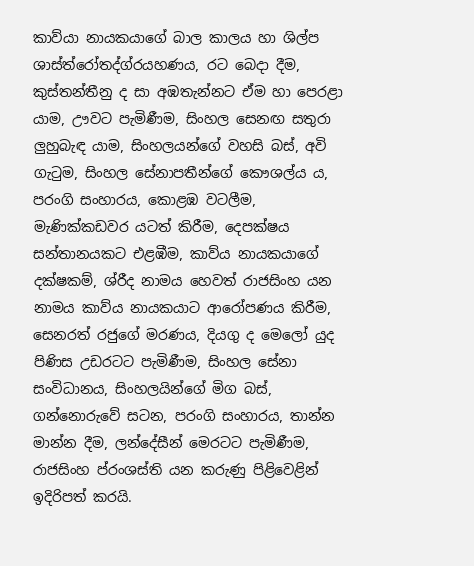කාව්යා නායකයාගේ බාල කාලය හා ශිල්ප ශාස්ත්රෝතද්ග්රයහණය, රට බෙදා දීම, කුස්තන්තීනු ද සා අඹතැන්නට ඒම හා පෙරළා යාම, ඌවට පැමිණීම, සිංහල සෙනඟ සතුරා ලුහුබැඳ යාම, සිංහලයන්ගේ වහසි බස්, අවි ගැටුම, සිංහල සේනාපතීන්ගේ කෞශල්ය ය, පරංගි සංහාරය, කොළඹ වටලීම, මැණික්කඩවර යටත් කිරීම, දෙපක්ෂය සන්තානයකට එළඹීම, කාව්ය නායකයාගේ දක්ෂකම්, ශ්රීද නාමය හෙවත් රාජසිංහ යන නාමය කාව්ය නායකයාට ආරෝපණය කිරීම, සෙනරත් රජුගේ මරණය, දියගු ද මෙලෝ යුද පිණිස උඩරටට පැමිණීම, සිංහල සේනා සංවිධානය, සිංහලයින්ගේ මිග බස්, ගන්නොරුවේ සටන, පරංගි සංහාරය, තාන්න මාන්න දීම, ලන්දේසීන් මෙරටට පැමිණීම, රාජසිංහ ප්රංශස්ති යන කරුණු පිළිවෙළින් ඉදිරිපත් කරයි.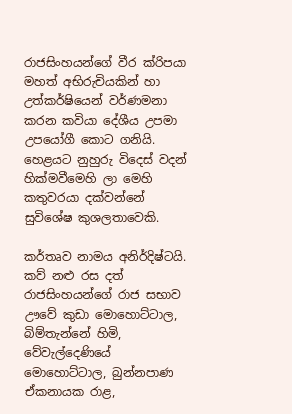රාජසිංහයන්ගේ වීර ක්රිපයා මහත් අභිරුචියකින් හා උත්කර්ෂියෙන් වර්ණමනා කරන කවියා දේශීය උපමා උපයෝගී කොට ගනියි. හෙළයට නුහුරු විදෙස් වදන් හික්මවීමෙහි ලා මෙහි කතුවරයා දක්වන්නේ සුවිශේෂ කුශලතාවෙකි.

කර්තෘව නාමය අනිර්දිෂ්ටයි. කව් නළු රස දත් රාජසිංහයන්ගේ රාජ සභාව ඌවේ කුඩා මොහොට්ටාල, බිම්තැන්නේ හිමි, වේවැල්දෙණියේ මොහොට්ටාල, බුන්නපාණ ඒකනායක රාළ,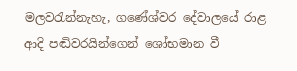මලවරැන්නැහැ, ගණේශ්වර දේවාලයේ රාළ ආදි පඬිවරයින්ගෙන් ශෝභමාන වී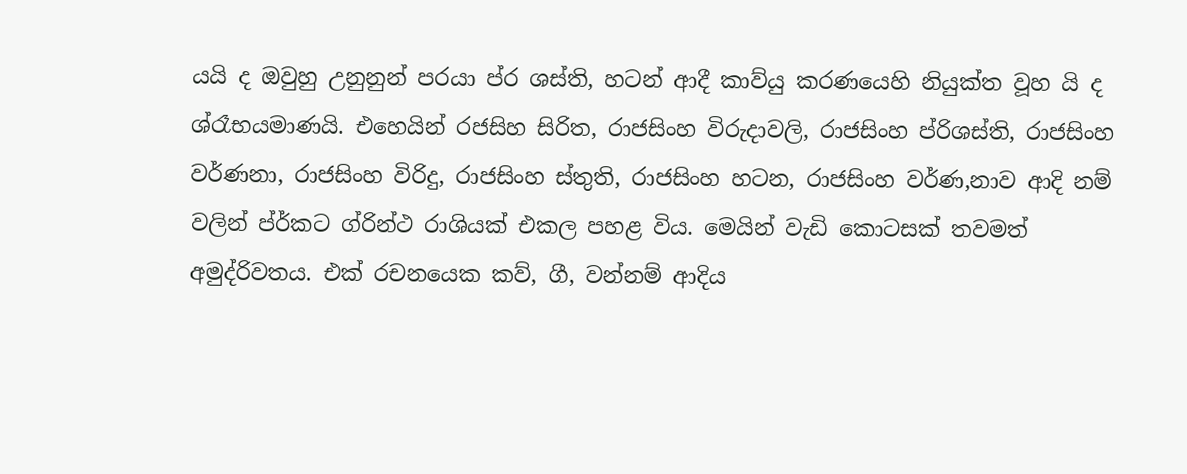යයි ද ඔවුහු උනුනුන් පරයා ප්ර ශස්ති, හටන් ආදී කාව්යු කරණයෙහි නියුක්ත වූහ යි ද ශ්රෑභයමාණයි. එහෙයින් රජසිහ සිරිත, රාජසිංහ විරුදාවලි, රාජසිංහ ප්රිශස්ති, රාජසිංහ වර්ණනා, රාජසිංහ විරිදු, රාජසිංහ ස්තුති, රාජසිංහ හටන, රාජසිංහ වර්ණ,නාව ආදි නම් වලින් ප්ර්කට ග්රින්ථ රාශියක් එකල පහළ විය. මෙයින් වැඩි කොටසක් තවමත් අමුද්රිවතය. එක් රචනයෙක කව්, ගී, වන්නම් ආදිය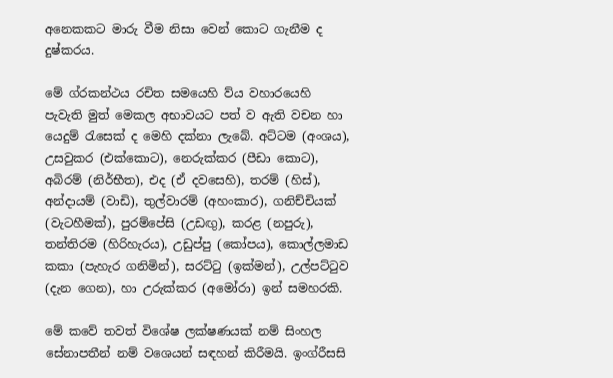අනෙකකට මාරු වීම නිසා වෙන් කොට ගැනීම ද දුෂ්කරය.

මේ ග්රකන්ථය රචිත සමයෙහි ව්ය වහාරයෙහි පැවැති මුත් මෙකල අභාවයට පත් ව ඇති වචන හා යෙදුම් රැසෙක් ද මෙහි දක්නා ලැබේ. අට්ටම (අංශය), උසවුකර (එක්කොට), නෙරුක්කර (පීඩා කොට), අබිරම් (නිර්භීත), එද (ඒ දවසෙහි), තරම් (හිස්), අන්දායම් (වාඩි), තුල්වාරම් (අහංකාර), ගනිච්චියක් (වැටහීමක්), පුරම්පේසි (උඩඟු), කරළ (නපුරු), තන්තිරම (හිරිහැරය), උඩුප්පු (කෝපය), කොල්ලමාඩ කකා (පැහැර ගනිමින්), සරට්ටු (ඉක්මන්), උල්පට්ටුව (දැන ගෙන), හා උරුක්කර (අමෝරා) ඉන් සමහරකි.

මේ කවේ තවත් විශේෂ ලක්ෂණයක් නම් සිංහල සේනාපතීන් නම් වශ‍ෙයන් සඳහන් කිරීමයි. ඉංග්රීසසි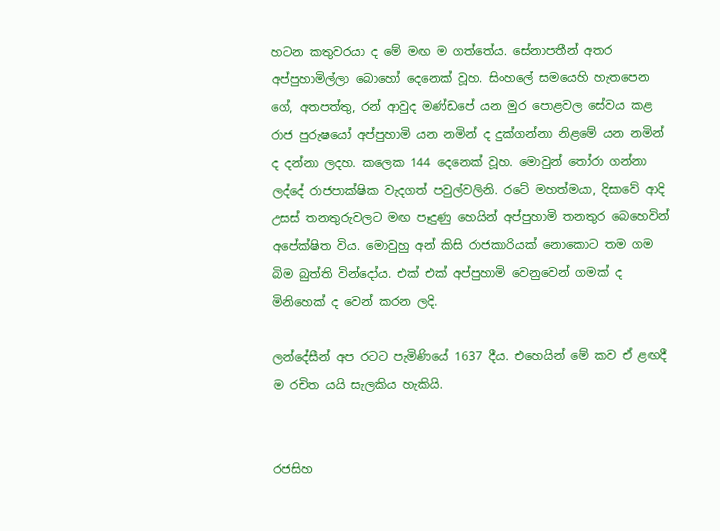හටන කතුවරයා ද මේ මඟ ම ගත්තේය. සේනාපතීන් අතර අප්පුහාමිල්ලා බොහෝ දෙනෙක් වූහ. සිංහලේ සමයෙහි හැතපෙන ගේ, අතපත්තු, රන් ආවුද මණ්ඩපේ යන මුර පොළවල සේවය කළ රාජ පුරුෂයෝ අප්පුහාමි යන නමින් ද දුක්ගන්නා නිළමේ යන නමින් ද දන්නා ලදහ. කලෙක 144 දෙනෙක් වූහ. මොවුන් තෝරා ගන්නා ලද්දේ රාජපාක්ෂික වැදගත් පවුල්වලිනි. රටේ මහත්මයා, දිසාවේ ආදි උසස් තනතුරුවලට මඟ පෑදුණු හෙයින් අප්පුහාමි තනතුර බෙහෙවින් අපේක්ෂිත විය. මොවුහු අන් කිසි රාජකාරියක් නොකොට තම ගම බිම බුත්ති වින්දෝය. එක් එක් අප්පුහාමි වෙනුවෙන් ගමක් ද මිනිහෙක් ද වෙන් කරන ලදි.

ලන්දේසීන් අප රටට පැමිණියේ 1637 දීය. එහෙයින් මේ කව ඒ ළඟදී ම රචිත යයි සැලකිය හැකියි.


රජසිහ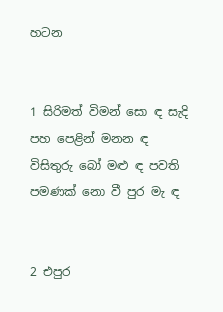හටන


1 සිරිමත් විමන් සො ඳ සැදි පහ පෙළින් මනන ඳ විසිතුරු බෝ මළු ඳ පවති පමණක් නො වී පුර මැ ඳ


2 එපුර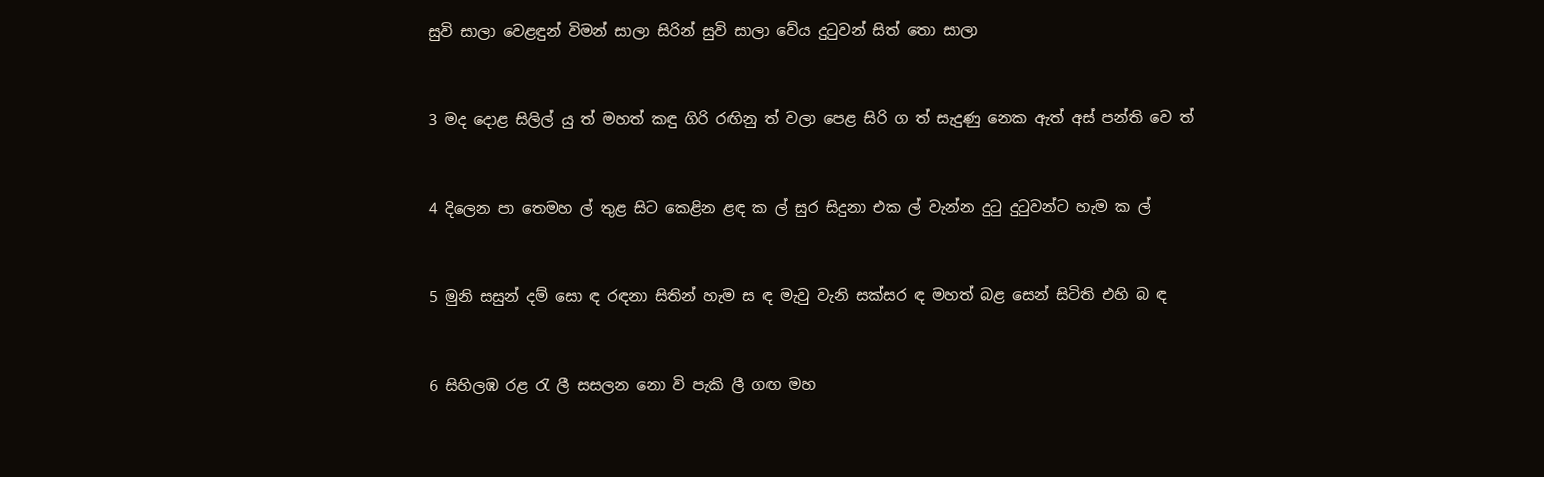සුවි සාලා වෙළඳුන් විමන් සාලා සිරින් සුවි සාලා වේය දුටුවන් සිත් තො සාලා


3 මද දොළ සිලිල් යු ත් මහත් කඳු ගිරි රඟිනු ත් වලා පෙළ සිරි ග ත් සැදුණු නෙක ඇත් අස් පන්ති වෙ ත්


4 දිලෙන පා තෙමහ ල් තුළ සිට කෙළින ළඳ ක ල් සුර සිදුනා එක ල් වැන්න දුටු දුටුවන්ට හැම ක ල්


5 මුනි සසුන් දම් සො ඳ රඳනා සිතින් හැම ස ඳ මැවු වැනි සක්සර ඳ මහත් බළ සෙන් සිටිති එහි බ ඳ


6 සිහිලඹ රළ රැ ලී සසලන නො වි පැකි ලී ගඟ මහ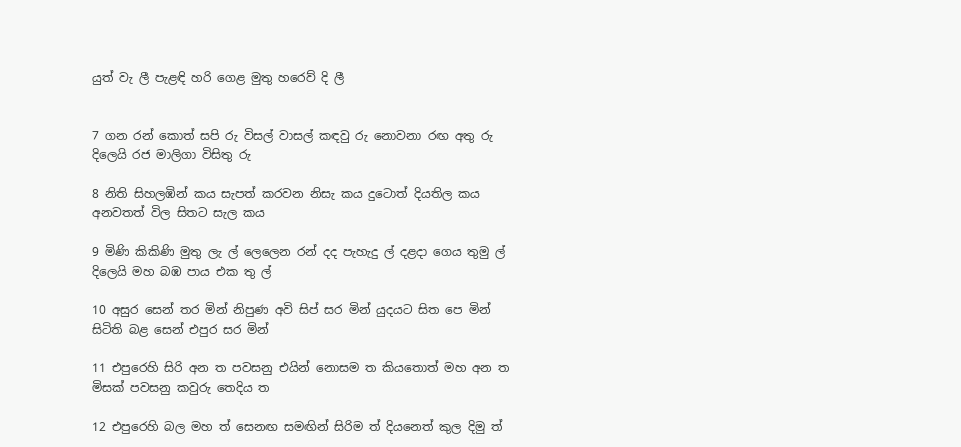යුත් වැ ලී පැළඳි හරි ගෙළ මුතු හරෙව් දි ලී


7 ගන රන් කොත් සපි රු විසල් වාසල් කඳවු රු නොවනා රඟ අතු රු දිලෙයි රජ මාලිගා විසිතු රු

8 නිති සිහලඹින් කය සැපත් කරවන නිසැ කය දුටොත් දියතිල කය අනවතත් විල සිතට සැල කය

9 මිණි කිකිණි මුතු ලැ ල් ලෙලෙන රන් දද පැහැදු ල් දළදා ගෙය තුමු ල් දිලෙයි මහ බඹ පාය එක තු ල්

10 අසුර සෙන් තර මින් නිපුණ අවි සිප් සර මින් යුදයට සිත පෙ මින් සිටිති බළ සෙන් එපුර සර මින්

11 එපුරෙහි සිරි අන ත පවසනු එයින් නොසම ත කියතොත් මහ අන ත මිසක් පවසනු කවුරු තෙදිය ත

12 එපුරෙහි බල මහ ත් සෙනඟ සමඟින් සිරිම ත් දියනෙත් කුල දිමු ත්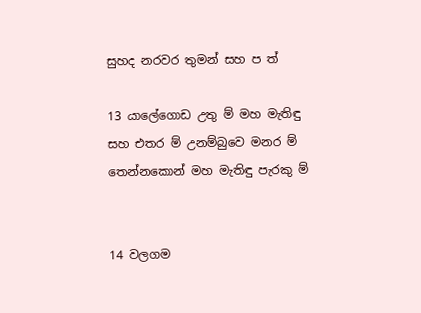සුහද නරවර තුමන් සහ ප ත්

13 යාලේගොඩ උතු ම් මහ මැතිඳු සහ එතර ම් උනම්බුවෙ මනර ම් තෙන්නකොන් මහ මැතිඳු පැරකු ම්


14 වලගම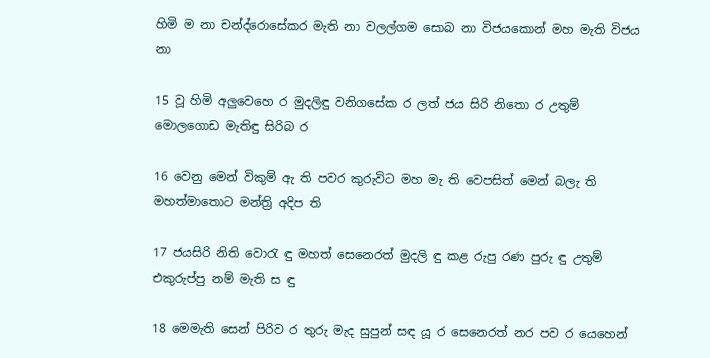හිමි ම නා චන්ද්රොසේකර මැති නා වලල්ගම සොබ නා විජයකොන් මහ මැති විජය නා

15 වූ හිමි අලුවෙහෙ ර මුදලිඳු වනිගසේක ර ලත් ජය සිරි නිතො ර උතුම් මොලගොඩ මැතිඳු සිරිබ ර

16 වෙනු මෙන් විකුම් ඇ ති පවර කුරුවිට මහ මැ ති වෙපසිත් මෙන් බලැ ති මහත්මාතොට මන්ත්‍රි අදිප ති

17 ජයසිරි නිති වොරැ ඳු මහත් සෙනෙරත් මුදලි ඳු කළ රුපු රණ පුරු ඳු උතුම් එකුරුප්පු නම් මැති ස ඳු

18 මෙමැති සෙන් පිරිව ර තුරු මැද සුපුන් සඳ යූ ර සෙනෙරත් නර පව ර යෙහෙන්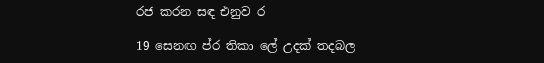රජ කරන සඳ එනුව ර

19 සෙනඟ ප්ර තිකා ලේ උදක් තදබල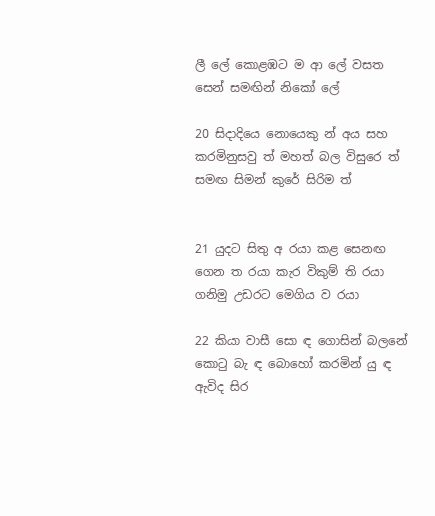ලී ලේ කොළඹට ම ආ ලේ වසත සෙන් සමඟින් ‍නිකෝ ලේ

20 සිදාදියෙ නොයෙකු න් අය සහ කරමිනුසවු ත් මහත් බල විසුරෙ ත් සමඟ සිමන් කුරේ සිරිම ත්


21 යුදට සිතු අ රයා කළ සෙනඟ ගෙන ත රයා කැර විකුම් ති රයා ගනිමු උඩරට මෙගිය ව රයා

22 කියා වාසී සො ඳ ගොසින් බලනේ කොටු බැ ඳ බොහෝ කරමින් යු ඳ ඇවිද සිර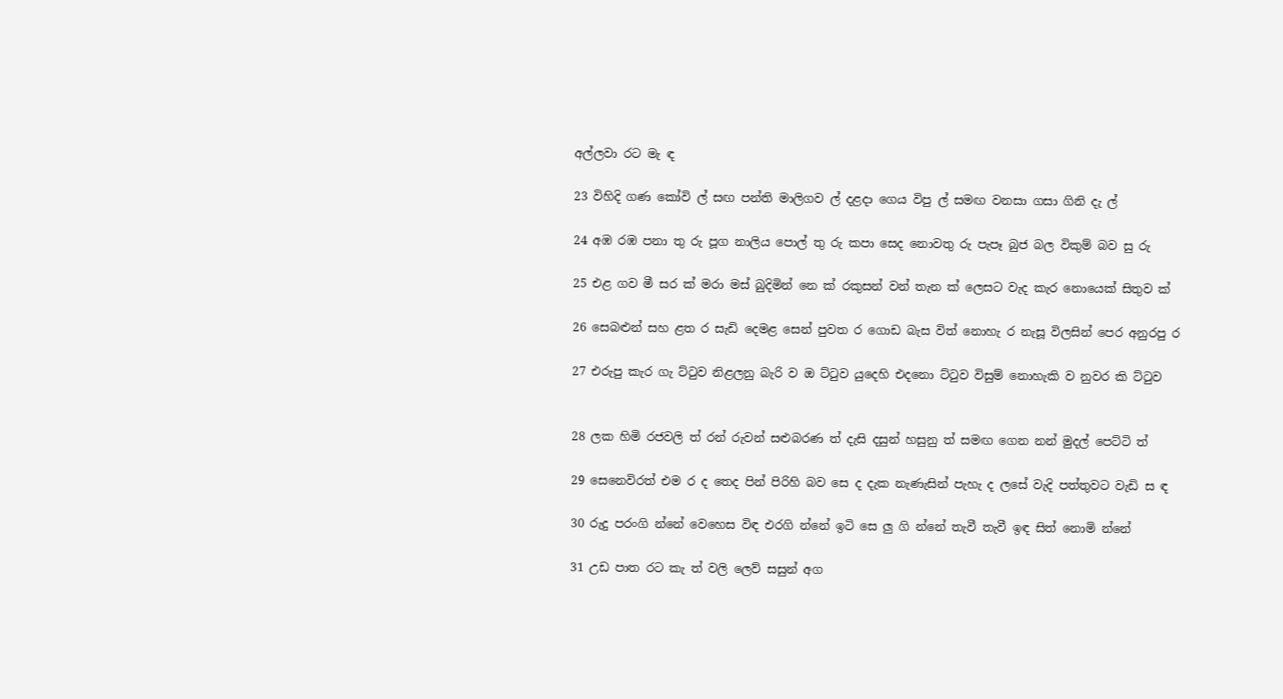අල්ලවා රට මැ ඳ

23 විහිදි ගණ කෝවි ල් සඟ පන්ති මාලිගව ල් දළදා ගෙය විපු ල් සමඟ වනසා ගසා ගිනි දැ ල්

24 අඹ රඹ පනා තු රු පූග නාලිය පොල් තු රු කපා සෙද නොවතු රු පැපෑ බුජ බල විකුම් බව සු රු

25 එළ ගව මී සර ක් මරා මස් බුදිමින් නෙ ක් රකුසන් වන් තැන ක් ලෙසට වැද කැර නොයෙක් සිතුව ක්

26 සෙබළුන් සහ ළත ර සැඩි දෙමළ සෙන් පුවත ර ගොඩ බැස විත් නොහැ ර නැසූ විලසින් පෙර අනුරපු ර

27 එරුපු කැර ගැ ට්ටුව නිළලනු බැරි ව ඔ ට්ටුව යුදෙහි එදනො ට්ටුව විසුම් නොහැකි ව නුවර කි ට්ටුව


28 ලක හිමි රජවලි ත් රන් රුවන් සළුබරණ ත් දැසි දසුන් හසුනු ත් සමඟ ගෙන නන් මුදල් පෙට්ටි ත්

29 සෙනෙවිරත් එම ර ද තෙද පින් පිරිහි බව සෙ ද දැක නැණැසින් පැහැ ද ලසේ වැදි පත්තුවට වැඩි ස ඳ

30 රුදු පරංගි න්නේ වෙහෙස විඳ එරගි න්නේ ඉටි සෙ ලු ගි න්නේ තැවී තැවී ඉඳ සිත් නොමි න්නේ

31 උඩ පාත රට කැ ත් වලි ලෙව් සසුන් අග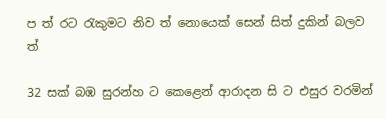ප ත් රට රැකුමට නිව ත් නොයෙක් සෙන් සිත් දුකින් බලව ත්

32 සක් බඹ සුරන්හ ට කෙළෙන් ආරාදන සි ට එසුර වරමින්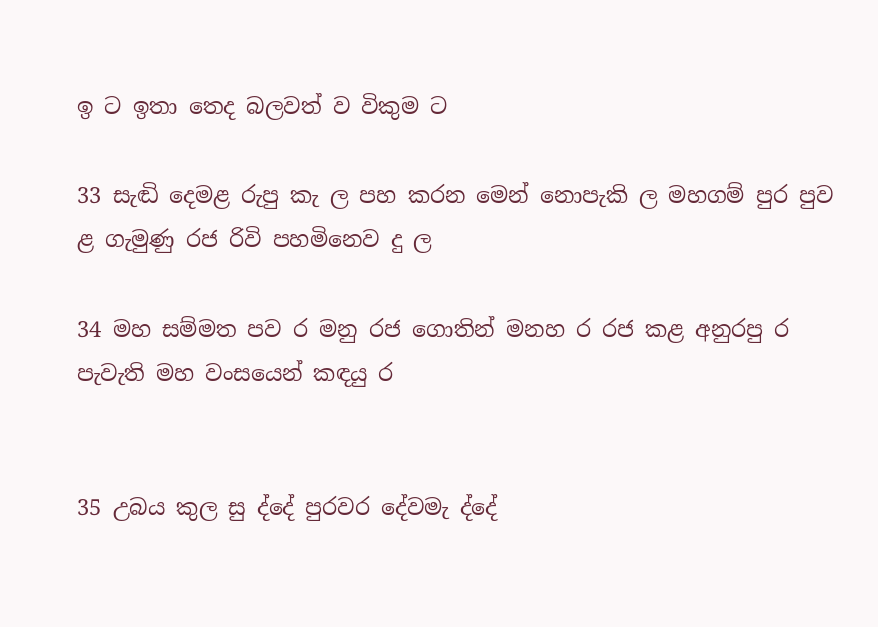ඉ ට ඉතා තෙද බලවත් ව විකුම ට

33 සැඬි දෙමළ රුපු කැ ල පහ කරන මෙන් නොපැකි ල මහගම් පුර පුව ළ ගැමුණු රජ රිවි පහමිනෙව දු ල

34 මහ සම්මත පව ර මනු රජ ගොතින් මනහ ර රජ කළ අනුරපු ර පැවැති මහ වංසයෙන් කඳයු ර


35 උබය කුල සු ද්දේ පුරවර දේවමැ ද්දේ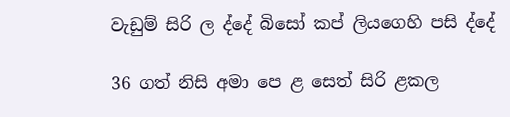වැඩුම් සිරි ල ද්දේ බිසෝ කප් ලියගෙහි පසි ද්දේ

36 ගත් නිසි අමා පෙ ළ සෙත් සිරි ළකල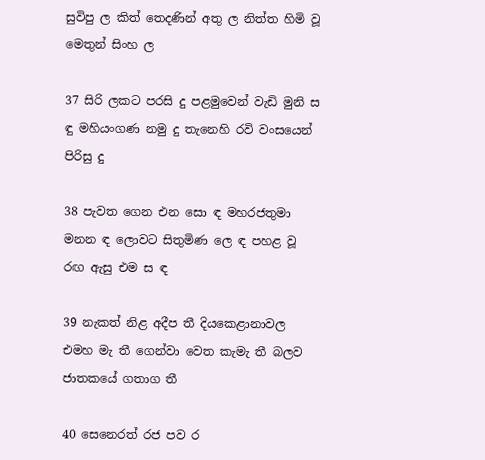සුවිපු ල කිත් තෙදණින් අතු ල නිත්ත හිමි වූ මෙතුන් සිංහ ල

37 සිරි ලකට පරසි දු පළමුවෙන් වැඩි මුනි ස ඳු මහියංගණ නමු දු තැනෙහි රවි වංසයෙන් පිරිසු දු

38 පැවත ගෙන එන සො ඳ මහරජතුමා මනන ඳ ලොවට සිතුමිණ ලෙ ඳ ‍පහළ වූ රඟ ඇසු එම ස ඳ

39 නැකත් නිළ අදීප තී දියකෙළානාවල එමහ මැ තී ගෙන්වා වෙත කැමැ තී බලව ජාතකයේ ගතාග තී

40 සෙනෙරත් රජ පව ර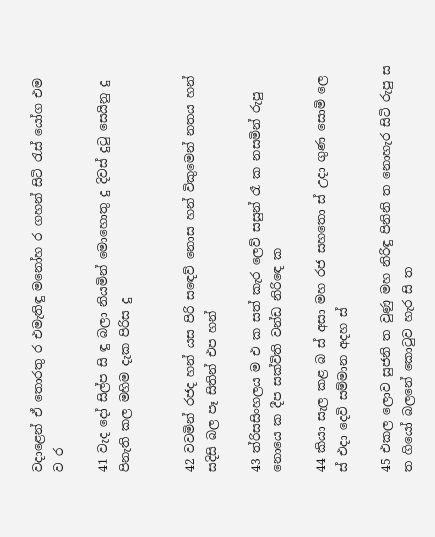වදාළෙන් ඒ තොරතු ර එමැතිඳු මනෝහ ර ගහන් සිටි රැස් යෝග එම ව ර

41 වැද දෝ සිල්ප සි ඳු බලා නියමින් මොහොතු දු දිවස් දුටු සෙයිනු දු පිනැති කල මහිම දැක පිරිස දු


42 වවමින් රජද හන් යස පිරි ස‍ඳෙව් නොස හන් විකුමෙන් නතය හන් සදිසි බල පෑ සිතින් එප හන්

43 ත්රිසසිංහලය ම එ ක සත් කැර ලෙව් සසුන් රෑ ක නසමින් රුපු නොයෙ ක දීප සක්විති වන්ඩ නිරි‍ඳෙ ක

44 කියා සැල කළ බ ස් අසා මහ රජ සහතො ස් උදා ගුණ සොමි ලෙ ස් එදා දෙවි සම්මාන අදහ ස්

45 එකල ලොව සුජනි ත වුණු මහ නිරිඳු පිනිනි ත නොහැර සිටි රුපු ස ත ගියෝ බලනේ කොටුව හැර සි ත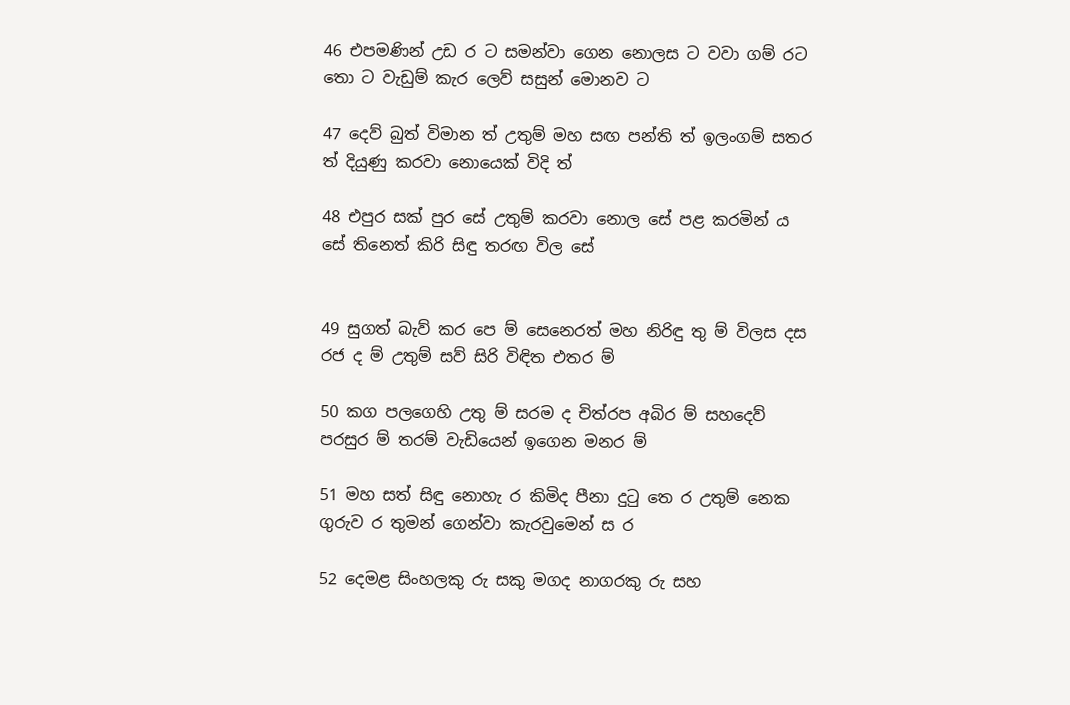46 එපමණින් උඩ ර ට සමන්වා ගෙන නොලස ට වවා ගම් රට තො ට වැඩුම් කැර ලෙව් සසුන් මොනව ට

47 දෙව් බුත් විමාන ත් උතුම් මහ සඟ පන්ති ත් ඉලංගම් සතර ත් දියුණු කරවා නොයෙක් විදි ත්

48 එපුර සක් පුර සේ උතුම් කරවා නොල සේ පළ කරමින් ය සේ තිනෙත් කිරි සිඳු තරඟ විල සේ


49 සුගත් බැව් කර පෙ ම් සෙනෙරත් මහ නිරිඳු තු ම් විලස දස රජ ද ම් උතුම් සව් සිරි විඳිත එතර ම්

50 කග පලගෙහි උතු ම් සරම ද චිත්රප අබිර ම් සහදෙව් පරසුර ම් තරම් වැඩියෙන් ඉගෙන මනර ම්

51 මහ සත් සිඳු නොහැ ර කිමිද පීනා දුටු තෙ ර උතුම් නෙක ගුරුව ර තුමන් ගෙන්වා කැරවුමෙන් ස ර

52 දෙමළ සිංහලකු රු සකු මගද නාගරකු රු සහ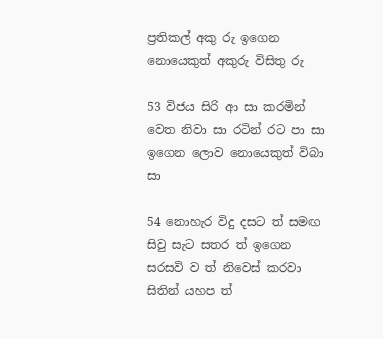ප්‍රතිකල් අකු රු ඉගෙන නොයෙකුත් අකුරු විසිතු රු

53 විජය සිරි ආ සා කරමින් වෙත නිවා සා රටින් රට‍ පා සා ඉගෙන ලොව නොයෙකුත් විබා සා

54 නොහැර විදු දසට ත් සමඟ සිවු සැට සතර ත් ඉගෙන සරසවි ව ත් නිවෙස් කරවා සිතින් යහප ත්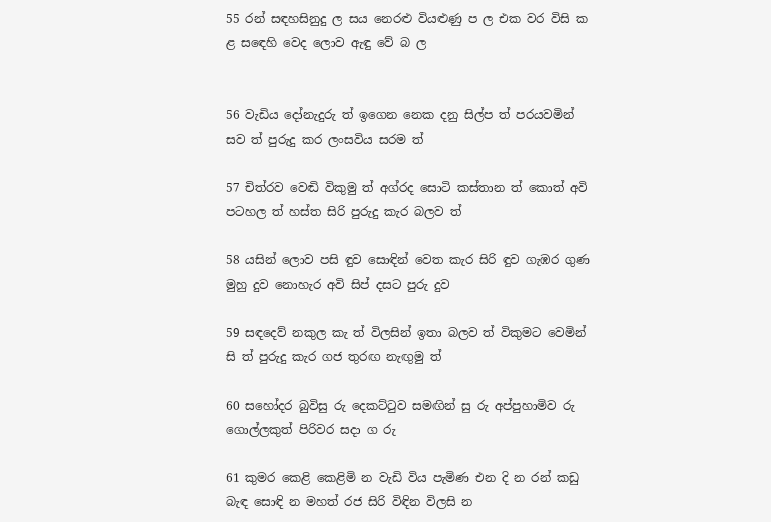55 රන් සඳහසිනුදු ල සය නෙරළු වියළුණු ප ල එක වර විසි ක ළ ස‍ඳෙහි වෙද ලොව ඇඳු වේ බ ල


56 වැඩිය දෝනැදුරු ත් ඉගෙන නෙක දනු සිල්ප ත් පරයවමින් සව ත් පුරුදු කර ලංසවිය සරම ත්

57 චිත්රව වෙඬි විකුමු ත් අග්රද සොටි කස්තාන ත් කොත් අවි පටහල ත් හස්ත සිරි පුරුදු කැර බලව ත්

58 යසින් ලොව පසි ඳුව සොඳින් වෙත කැර සිරි ඳුව ගැඹර ගුණ මුහු දුව නොහැර අවි සිප් දසට පුරු දුව

59 සඳදෙව් නකුල කැ ත් විලසින් ඉතා බලව ත් විකුමට වෙමින් සි ත් පුරුදු කැර ගජ තුරඟ නැඟුමු ත්

60 සහෝදර බුවිසු රු දෙකට්ටුව සමඟින් සු රු අප්පුහාමිව රු ගොල්ලකුත් පිරිවර සදා ග රු

61 කුමර කෙළි කෙළිමි න වැඩි විය පැමිණ එන දි න රන් කඩු බැඳ සොඳි න මහත් රජ සිරි විඳින විලසි න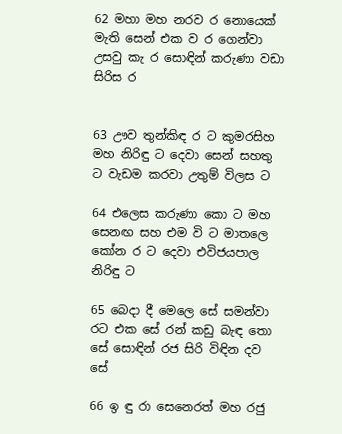62 මහා මහ නරව ර නොයෙක් මැති සෙන් එක ව ර ගෙන්වා උසවු කැ ර සොඳින් කරුණා වඩා සිරිස ර


63 ඌව තුන්කිඳ ර ට කුමරසිහ මහ නිරිඳු ට දෙවා සෙන් සහතු ට වැඩම කරවා උතුම් විලස ට

64 එලෙස කරුණා කො ට මහ සෙනඟ සහ එම වි ට මාතලෙ කෝන ර ට දෙවා එවිජයපාල නිරිඳු ට

65 බෙදා දී මෙලෙ සේ සමන්වා රට එක සේ රන් කඩු බැඳ තො සේ සොඳින් රජ සිරි විඳින දව සේ

66 ඉ ඳු රා සෙනෙරත් මහ රජු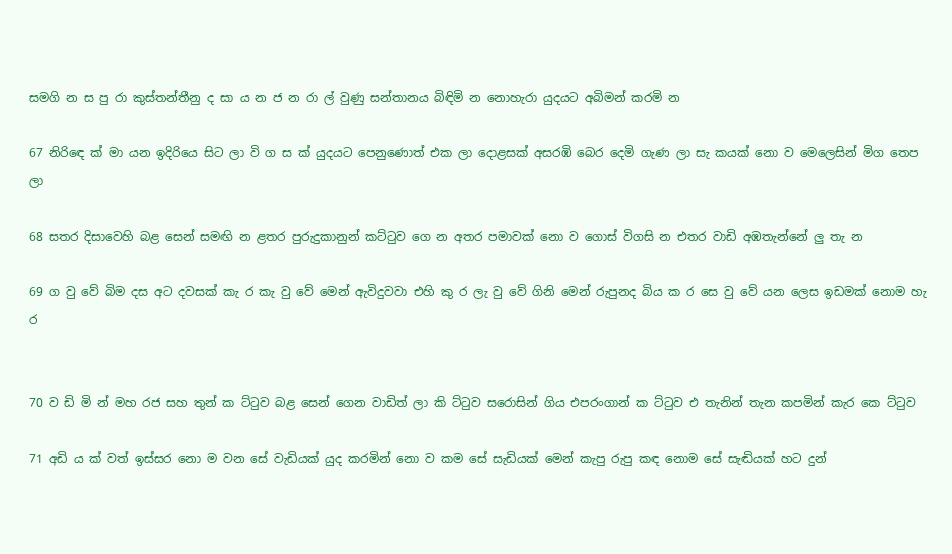සමගි න ස පු රා කුස්තන්තීනු ද සා ය න ජ න රා ල් වුණු සන්තානය බිඳිමි න නොහැරා යුදයට අබිමන් කරමි න

67 නිරි‍ඳෙ ක් මා යන ඉදිරියෙ සිට ලා වි ග ස ක් යුදයට පෙනුණොත් එක ලා දොළසක් අසරඹි බෙර දෙමි ගැණ ලා සැ කයක් නො ව මෙලෙසින් මිග තෙප ලා

68 සතර දිසාවෙහි බළ සෙන් සමඟි න ළතර පුරුදුකානුන් කට්ටුව ගෙ න අතර පමාවක් නො ව ගොස් විගසි න එතර වාඩි අඹතැන්නේ ලු තැ න

69 ග වු වේ බිම දස අට දවසක් කැ ර කැ වු වේ මෙන් ඇවිදුවවා එහි කු ර ලැ වු‍ වේ ගිනි මෙන් රුපුනද බිය ක ර සෙ වු වේ යන ලෙස ඉඩමක් නොම හැ ර


70 ව ඩි මි න් මහ රජ සහ තුන් ක ට්ටුව බළ සෙන් ගෙන වාඩිත් ලා කි ට්ටුව සරොසින් ගිය එපරංගාන් ක ට්ටුව එ තැනින් තැන කපමින් කැර කෙ ට්ටුව

71 අඩි ය ක් වත් ඉස්සර නො ම වන සේ වැඩියක් යුද කරමින් නො ව කම සේ සැඩියක් මෙන් කැපු රුපු කඳ නොම සේ සැඬියක් හට දුන්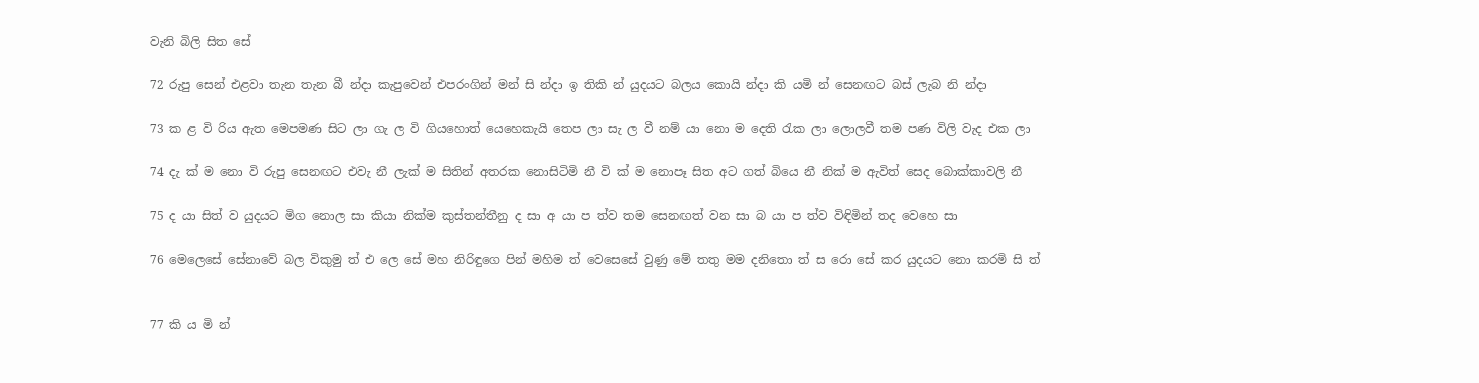වැනි බිලි සිත සේ

72 රුපු සෙන් එළවා තැන තැන බී න්දා කැපුවෙන් එපරංගින් මන් සි න්දා ඉ තිකි න් යුදයට බලය කොයි න්දා කි යමි න් සෙනඟට බස් ලැබ නි න්දා

73 ක ළ වි රිය ඇත මෙපමණ සිට ලා ගැ ල වි ගියහොත් යෙහෙකැයි තෙප ලා සැ ල වී නම් යා නො ම දෙති රැක ලා ලොලවී තම පණ විලි වැද එක ලා

74 දැ ක් ම නො වි රුපු සෙනඟට එවැ නී ලැක් ම සිතින් අතරක නොසිටිමි නී වි ක් ම නොපෑ සිත අට ගත් බියෙ නී නික් ම ඇවිත් සෙද බොක්කාවලි නී

75 ද යා සිත් ව යුදයට මිග නොල සා කියා නික්ම කුස්තන්තීනු ද සා අ යා ප ත්ව තම සෙනඟත් වන සා බ යා ප ත්ව විඳිමින් තද වෙහෙ සා

76 මෙලෙසේ සේනාවේ බල විකුමු ත් එ ලෙ සේ මහ නිරිඳුගෙ පින් මහිම ත් වෙසෙසේ වුණු මේ තතු මම දනිතො ත් ස රො සේ කර යුදයට නො කරමි සි ත්


77 කි ය මි න්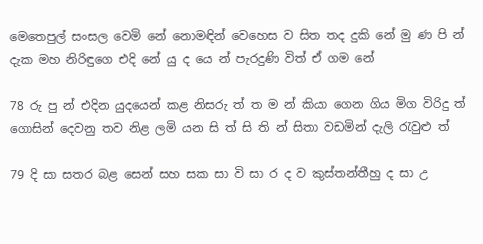මෙතෙපුල් සංසල වෙමි නේ නොමඳින් වෙහෙස ව සිත තද දුකි නේ මු ණ පි න් දැක මහ නිරිඳුගෙ එදි නේ යු ද යෙ න් පැරදුණි විත් ඒ ගම නේ

78 රු පු න් එදින යුදයෙන් කළ නිසරු ත් ත ම න් කියා ගෙන ගිය මිග විරිදු ත් ගොසින් දෙවනු තව නිළ ලමි යන සි ත් සි ති න් සිතා වඩමින් දැලි රැවුළු ත්

79 දි සා සතර බළ සෙන් සහ සක සා වි සා ර ද ව කුස්තන්තීහු ද සා උ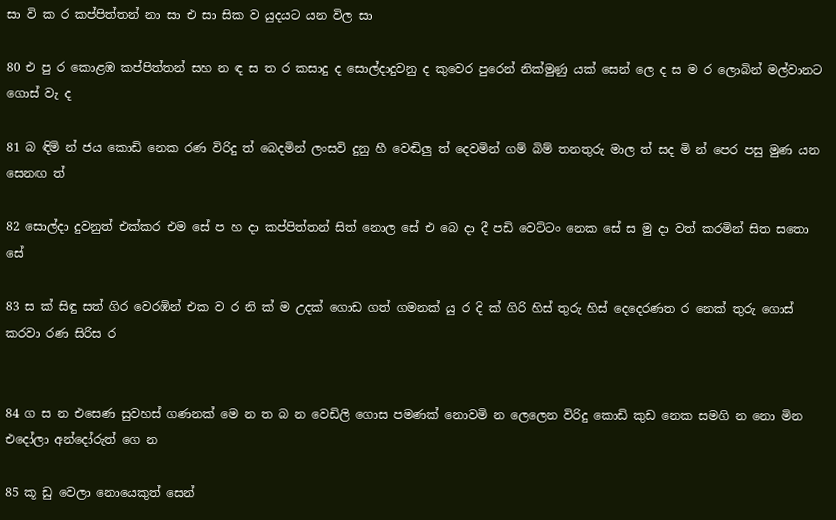සා වි ක ර කප්පිත්තන් නා සා එ සා සික ව යුදයට යන විල සා

80 එ පු ර කොළඹ කප්පිත්තන් සහ න ඳ ස ත ර කසාදු ද සොල්දාදුවනු ද කුවෙර පුරෙන් නික්මුණු යක් සෙන් ලෙ ද ස ම ර ලොබින් මල්වානට ගොස් වැ ද

81 බ ඳිමි න් ජය කොඩි නෙක රණ විරිදු ත් බෙදමින් ලංසවි දුනු හී වෙඬිලු ත් දෙවමින් ගම් බිම් තනතුරු මාල ත් සද මි න් පෙර පසු මුණ යන සෙනඟ ත්

82 සොල්දා දුවනුත් එක්කර එම සේ ප හ දා කප්පිත්තන් සිත් නොල සේ එ බෙ දා දී පඩි වෙට්ටං නෙක සේ ස මු දා වත් කරමින් සිත ‍සතො සේ

83 ස ක් සිඳු සත් ගිර වෙරඹින් එක ව ර නි ක් ම උදක් ගොඩ ගත් ගමනක් යු ර දි ක් ගිරි හිස් තුරු හිස් දෙදෙරණත ර නෙක් තුරු ගොස් කරවා රණ සිරිස ර


84 ග ස න එසෙණ සුවහස් ගණනක් මෙ න ත බ න වෙඩිලි ගොස පමණක් නොවමි න ලෙලෙන විරිදු කොඩි කුඩ නෙක සමගි න නො මින එදෝලා අන්දෝරුත් ගෙ න

85 කූ ඩු වෙලා නොයෙකුත් සෙන්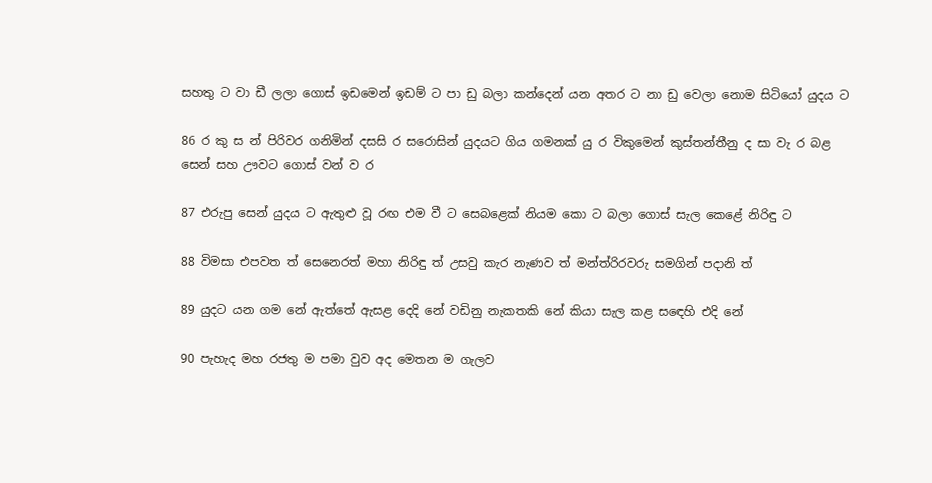සහතු ට වා ඩී ලලා ගොස් ඉඩමෙන් ඉඩම් ට පා ඩු බලා කන්දෙන් යන අතර ට නා ඩු වෙලා නොම සිටියෝ යුදය ට

86 ර කු ස න් පිරිවර ගනිමින් දසසි ර සරොසින් යුදයට ගිය ගමනක් යු ර විකුමෙන් කුස්තන්තීනු ද සා වැ ර බළ සෙන් සහ ඌවට ගොස් වන් ව ර

87 එරුපු සෙන් යුදය ට ඇතුළු වූ රඟ එම වී ට සෙබළෙක් නියම කො ට බලා ගොස් සැල කෙළේ නිරිඳු ට

88 විමසා එපවත ත් සෙනෙරත් මහා නිරිඳු ත් උසවු කැර නැණව ත් මන්ත්රිරවරු සමගින් පදානි ත්

89 යුදට යන ගම නේ ඇත්තේ ඇසළ දෙදි නේ වඩිනු නැකතකි නේ කියා සැල කළ ස‍ඳෙහි එදි නේ

90 පැහැද මහ රජතු ම පමා වුව අද මෙතන ම ගැලව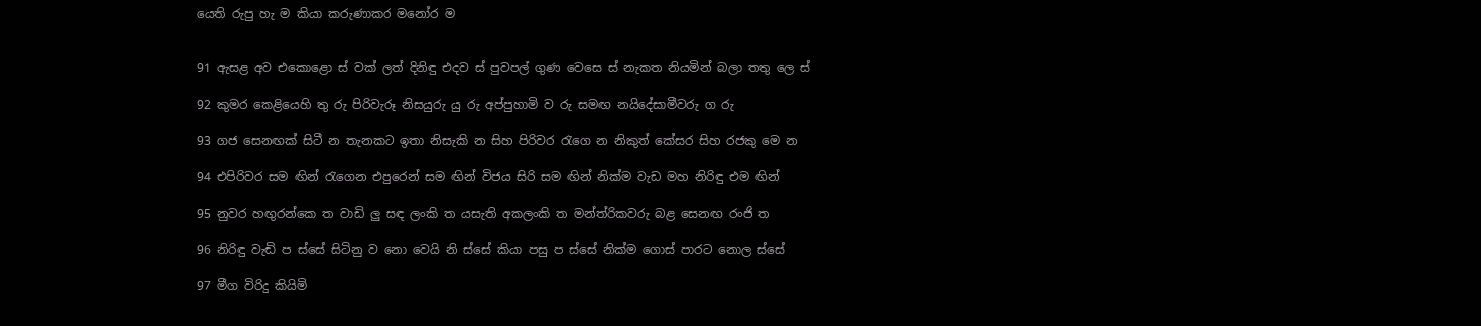යෙති රුපු හැ ම කියා කරුණාකර මනෝර ම


91 ඇසළ අව එකොළො ස් වක් ලත් දිනිඳු එදව ස් පුවපල් ගුණ වෙසෙ ස් නැකත නියමින් බලා තතු ලෙ ස්

92 කුමර කෙළියෙහි තු රු පිරිවැරූ නිසයුරු යු රු අප්පුහාමි ව රු සමඟ නයිදේසාමීවරු ග රු

93 ගජ සෙනඟක් සිටී න තැනකට ඉතා නිසැකි න සිහ පිරිවර රැගෙ න නිකුත් කේසර සිහ රජකු මෙ න

94 එපිරිවර සම ඟින් රැගෙන එපුරෙන් සම ඟින් විජය සිරි සම ඟින් නික්ම වැඩ මහ නිරිඳු එම ඟින්

95 නුවර හඟුරන්කෙ ත වාඩි ලු සඳ ලංකි ත යසැති අකලංකි ත මන්ත්රිකවරු බළ සෙනඟ රංජි ත

96 නිරිඳු වැඬි ප ස්සේ සිටිනු ව නො වෙයි නි ස්සේ කියා පසු ප ස්සේ නික්ම ගොස් පාරට නොල ස්සේ

97 මීග විරිදු කියිමි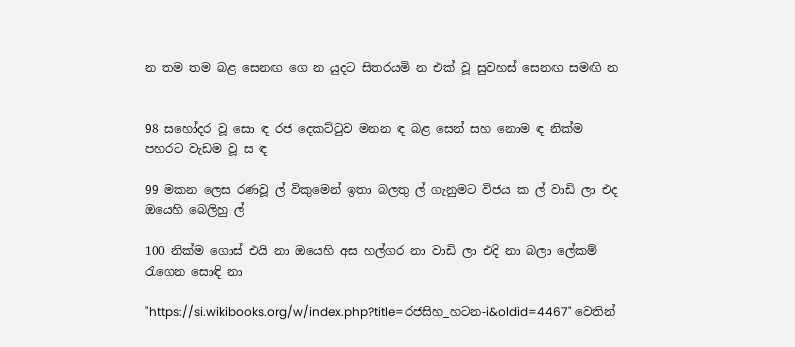න තම තම බළ සෙනඟ ගෙ න යුදට සිතරයමි න එක් වූ සුවහස් සෙනඟ සමඟි න


98 සහෝදර වූ සො ඳ රජ දෙකට්ටුව ‍මනන ඳ බළ සෙන් සහ නොම ඳ නික්ම පහරට වැඩම වූ ස ඳ

99 මකන ලෙස රණවූ ල් විකුමෙන් ඉතා බලතු ල් ගැනු‍මට විජය ක ල් වාඩි ලා එද ඔයෙහි බෙලිහු ල්

100 නික්ම ගොස් එයි නා ඔයෙහි අස හල්ගර නා වාඩි ලා එදි නා බලා ලේකම් රැගෙන සොඳි නා

"https://si.wikibooks.org/w/index.php?title=රජසිහ_හටන-i&oldid=4467" වෙතින්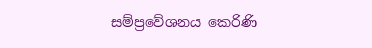සම්ප්‍රවේශනය කෙරිණි